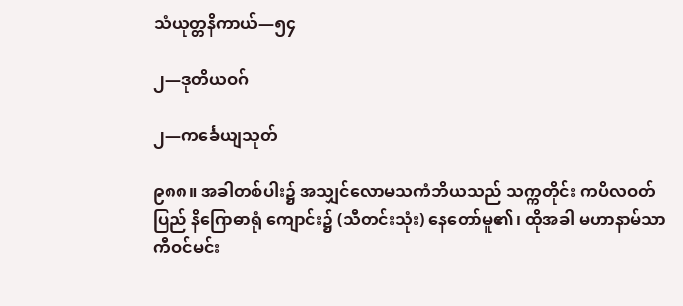သံယုတ္တနိကာယ်—၅၄

၂—ဒုတိယဝဂ်

၂—ကင်္ခေယျသုတ်

၉၈၈။ အခါတစ်ပါး၌ အသျှင်လောမသကံဘိယသည် သက္ကတိုင်း ကပိလဝတ်ပြည် နိဂြောဓာရုံ ကျောင်း၌ (သီတင်းသုံး) နေတော်မူ၏၊ ထိုအခါ မဟာနာမ်သာကီဝင်မင်း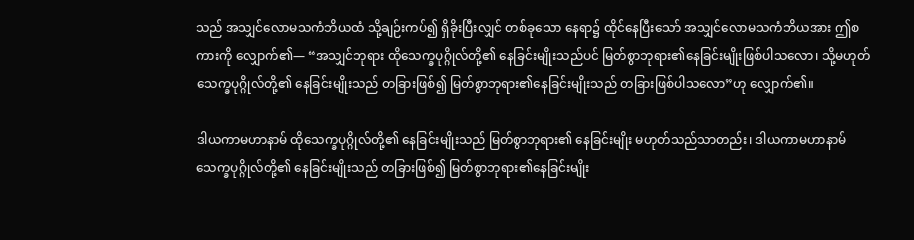သည် အသျှင်လောမသကံဘိယထံ သို့ချဉ်းကပ်၍ ရှိခိုးပြီးလျှင် တစ်ခုသော နေရာ၌ ထိုင်နေပြီးသော် အသျှင်လောမသကံဘိယအား ဤစကားကို လျှောက်၏— “အသျှင်ဘုရား ထိုသေက္ခပုဂ္ဂိုလ်တို့၏ နေခြင်းမျိုးသည်ပင် မြတ်စွာဘုရား၏နေခြင်းမျိုးဖြစ်ပါသလော၊ သို့မဟုတ် သေက္ခပုဂ္ဂိုလ်တို့၏ နေခြင်းမျိုးသည် တခြားဖြစ်၍ မြတ်စွာဘုရား၏နေခြင်းမျိုးသည် တခြားဖြစ်ပါသလော”ဟု လျှောက်၏။

ဒါယကာမဟာနာမ် ထိုသေက္ခပုဂ္ဂိုလ်တို့၏ နေခြင်းမျိုးသည် မြတ်စွာဘုရား၏ နေခြင်းမျိုး မဟုတ်သည်သာတည်း၊ ဒါယကာမဟာနာမ် သေက္ခပုဂ္ဂိုလ်တို့၏ နေခြင်းမျိုးသည် တခြားဖြစ်၍ မြတ်စွာဘုရား၏နေခြင်းမျိုး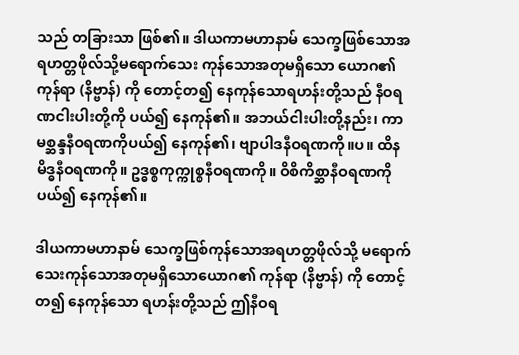သည် တခြားသာ ဖြစ်၏။ ဒါယကာမဟာနာမ် သေက္ခဖြစ်သောအရဟတ္တဖိုလ်သို့မရောက်သေး ကုန်သောအတုမရှိသော ယောဂ၏ ကုန်ရာ (နိဗ္ဗာန်) ကို တောင့်တ၍ နေကုန်သောရဟန်းတို့သည် နီဝရဏငါးပါးတို့ကို ပယ်၍ နေကုန်၏။ အဘယ်ငါးပါးတို့နည်း၊ ကာမစ္ဆန္ဒနီဝရဏကိုပယ်၍ နေကုန်၏၊ ဗျာပါဒနီဝရဏကို။ပ။ ထိနမိဒ္ဓနီဝရဏကို။ ဥဒ္ဓစ္စကုက္ကုစ္စနီဝရဏကို။ ဝိစိကိစ္ဆာနီဝရဏကိုပယ်၍ နေကုန်၏။

ဒါယကာမဟာနာမ် သေက္ခဖြစ်ကုန်သောအရဟတ္တဖိုလ်သို့ မရောက်သေးကုန်သောအတုမရှိသောယောဂ၏ ကုန်ရာ (နိဗ္ဗာန်) ကို တောင့်တ၍ နေကုန်သော ရဟန်းတို့သည် ဤနီဝရ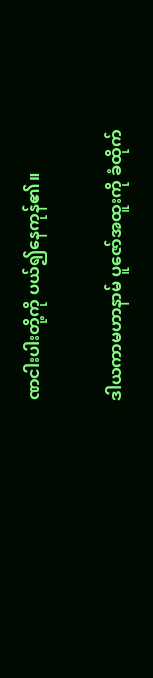ဏငါးပါးတို့ကို ပယ်၍နေကုန်၏။

ဒါယကာမဟာနာမ် ပူဇော်အထူးကို ခံထိုက်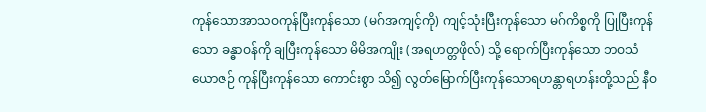ကုန်သောအာသဝကုန်ပြီးကုန်သော (မဂ်အကျင့်ကို) ကျင့်သုံးပြီးကုန်သော မဂ်ကိစ္စကို ပြုပြီးကုန်သော ခန္ဓာဝန်ကို ချပြီးကုန်သော မိမိအကျိုး (အရဟတ္တဖိုလ်) သို့ ရောက်ပြီးကုန်သော ဘဝသံယောဇဉ် ကုန်ပြီးကုန်သော ကောင်းစွာ သိ၍ လွတ်မြောက်ပြီးကုန်သောရဟန္တာရဟန်းတို့သည် နီဝ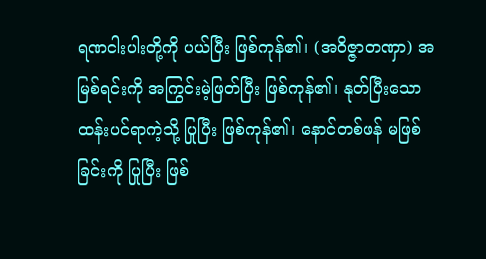ရဏငါးပါးတို့ကို ပယ်ပြီး ဖြစ်ကုန်၏၊ (အဝိဇ္ဇာတဏှာ) အမြစ်ရင်းကို အကြွင်းမဲ့ဖြတ်ပြီး ဖြစ်ကုန်၏၊ နုတ်ပြီးသော ထန်းပင်ရာကဲ့သို့ ပြုပြီး ဖြစ်ကုန်၏၊ နောင်တစ်ဖန် မဖြစ်ခြင်းကို ပြုပြီး ဖြစ်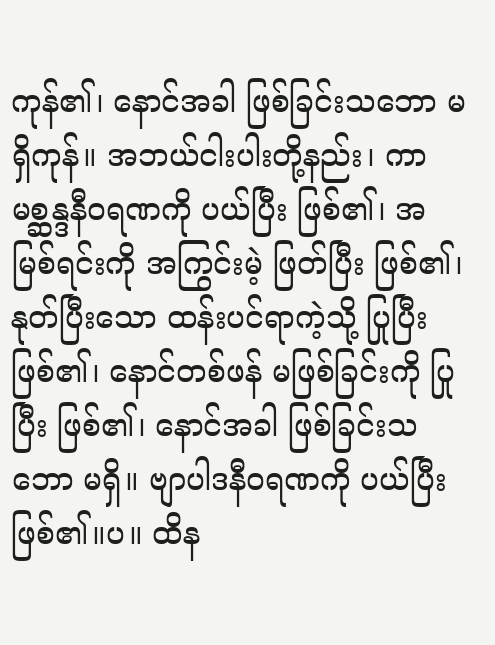ကုန်၏၊ နောင်အခါ ဖြစ်ခြင်းသဘော မရှိကုန်။ အဘယ်ငါးပါးတို့နည်း၊ ကာမစ္ဆန္ဒနီဝရဏကို ပယ်ပြီး ဖြစ်၏၊ အမြစ်ရင်းကို အကြွင်းမဲ့ ဖြတ်ပြီး ဖြစ်၏၊ နုတ်ပြီးသော ထန်းပင်ရာကဲ့သို့ ပြုပြီးဖြစ်၏၊ နောင်တစ်ဖန် မဖြစ်ခြင်းကို ပြုပြီး ဖြစ်၏၊ နောင်အခါ ဖြစ်ခြင်းသဘော မရှိ။ ဗျာပါဒနီဝရဏကို ပယ်ပြီးဖြစ်၏။ပ။ ထိန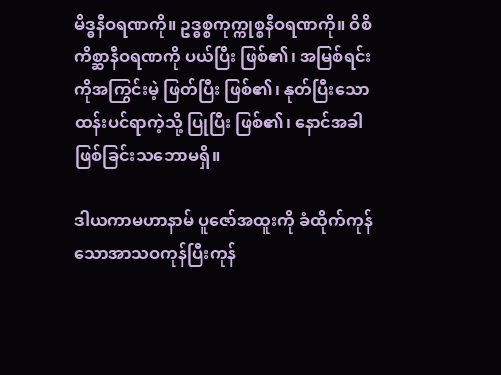မိဒ္ဓနီဝရဏကို။ ဥဒ္ဓစ္စကုက္ကုစ္စနီဝရဏကို။ ဝိစိကိစ္ဆာနီဝရဏကို ပယ်ပြီး ဖြစ်၏၊ အမြစ်ရင်းကိုအကြွင်းမဲ့ ဖြတ်ပြီး ဖြစ်၏၊ နုတ်ပြီးသော ထန်းပင်ရာကဲ့သို့ ပြုပြီး ဖြစ်၏၊ နောင်အခါ ဖြစ်ခြင်းသဘောမရှိ။

ဒါယကာမဟာနာမ် ပူဇော်အထူးကို ခံထိုက်ကုန်သောအာသဝကုန်ပြီးကုန်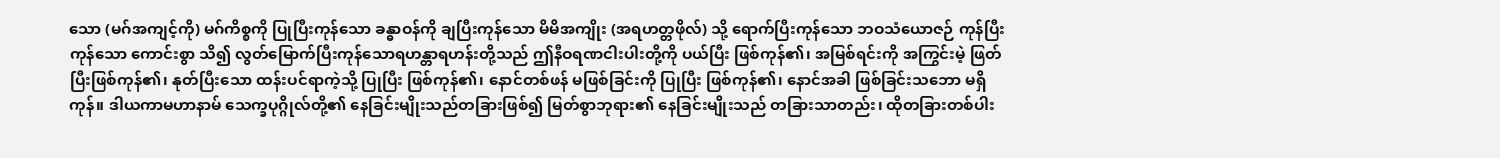သော (မဂ်အကျင့်ကို) မဂ်ကိစ္စကို ပြုပြီးကုန်သော ခန္ဓာဝန်ကို ချပြီးကုန်သော မိမိအကျိုး (အရဟတ္တဖိုလ်) သို့ ရောက်ပြီးကုန်သော ဘဝသံယောဇဉ် ကုန်ပြီးကုန်သော ကောင်းစွာ သိ၍ လွတ်မြောက်ပြီးကုန်သောရဟန္တာရဟန်းတို့သည် ဤနီဝရဏငါးပါးတို့ကို ပယ်ပြီး ဖြစ်ကုန်၏၊ အမြစ်ရင်းကို အကြွင်းမဲ့ ဖြတ်ပြီးဖြစ်ကုန်၏၊ နုတ်ပြီးသော ထန်းပင်ရာကဲ့သို့ ပြုပြီး ဖြစ်ကုန်၏၊ နောင်တစ်ဖန် မဖြစ်ခြင်းကို ပြုပြီး ဖြစ်ကုန်၏၊ နောင်အခါ ဖြစ်ခြင်းသဘော မရှိကုန်။ ဒါယကာမဟာနာမ် သေက္ခပုဂ္ဂိုလ်တို့၏ နေခြင်းမျိုးသည်တခြားဖြစ်၍ မြတ်စွာဘုရား၏ နေခြင်းမျိုးသည် တခြားသာတည်း၊ ထိုတခြားတစ်ပါး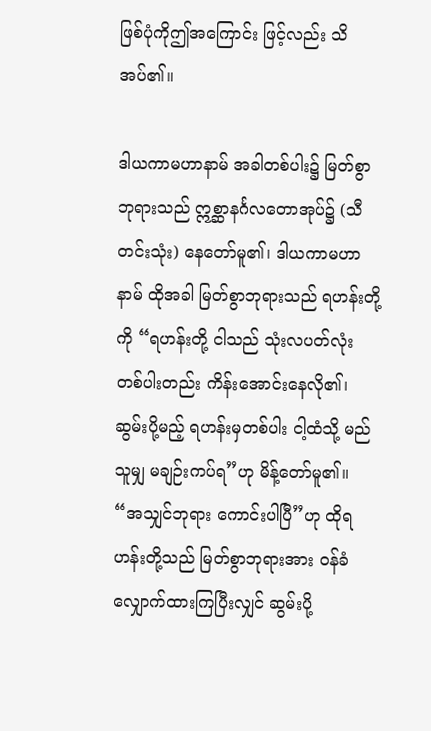ဖြစ်ပုံကိုဤအကြောင်း ဖြင့်လည်း သိအပ်၏။

ဒါယကာမဟာနာမ် အခါတစ်ပါး၌ မြတ်စွာဘုရားသည် ဣစ္ဆာနင်္ဂလတောအုပ်၌ (သီတင်းသုံး) နေတော်မူ၏၊ ဒါယကာမဟာနာမ် ထိုအခါ မြတ်စွာဘုရားသည် ရဟန်းတို့ကို “ရဟန်းတို့ ငါသည် သုံးလပတ်လုံး တစ်ပါးတည်း ကိန်းအောင်းနေလို၏၊ ဆွမ်းပို့မည့် ရဟန်းမှတစ်ပါး ငါ့ထံသို့ မည်သူမျှ မချဉ်းကပ်ရ”ဟု မိန့်တော်မူ၏။ “အသျှင်ဘုရား ကောင်းပါပြီ”ဟု ထိုရဟန်းတို့သည် မြတ်စွာဘုရားအား ဝန်ခံလျှောက်ထားကြပြီးလျှင် ဆွမ်းပို့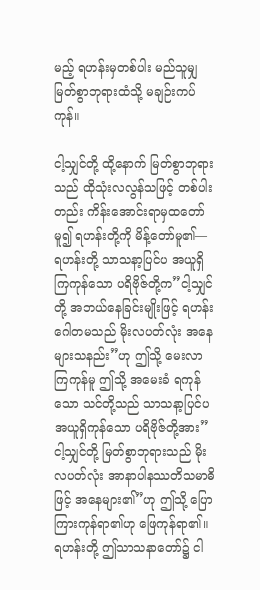မည့် ရဟန်းမှတစ်ပါး မည်သူမျှ မြတ်စွာဘုရားထံသို့ မချဉ်းကပ်ကုန်။

ငါ့သျှင်တို့ ထို့နောက် မြတ်စွာဘုရားသည် ထိုသုံးလလွန်သဖြင့် တစ်ပါးတည်း ကိန်းအောင်းရာမှထတော်မူ၍ ရဟန်းတို့ကို မိန့်တော်မူ၏— ရဟန်းတို့ သာသနာ့ပြင်ပ အယူရှိကြကုန်သော ပရိဗိုဇ်တို့က”ငါ့သျှင်တို့ အဘယ်နေခြင်းမျိုးဖြင့် ရဟန်းဂေါတမသည် မိုးလပတ်လုံး အနေများသနည်း”ဟု ဤသို့ မေးလာကြကုန်မူ ဤသို့ အမေးခံ ရကုန်သော သင်တို့သည် သာသနာ့ပြင်ပ အယူရှိကုန်သော ပရိဗိုဇ်တို့အား”ငါ့သျှင်တို့ မြတ်စွာဘုရားသည် မိုးလပတ်လုံး အာနာပါနဿတိသမာဓိဖြင့် အနေများ၏”ဟု ဤသို့ ပြောကြားကုန်ရာ၏ဟု ဖြေကုန်ရာ၏။ ရဟန်းတို့ ဤသာသနာတော်၌ ငါ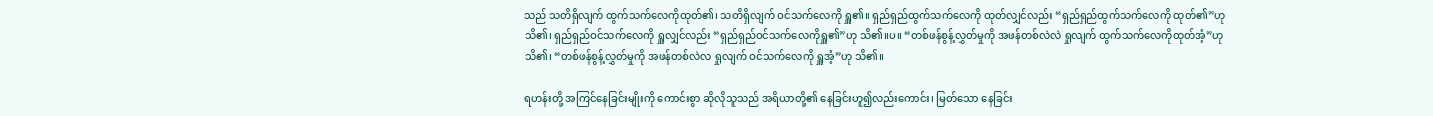သည် သတိရှိလျက် ထွက်သက်လေကိုထုတ်၏၊ သတိရှိလျက် ဝင်သက်လေကို ရှူ၏။ ရှည်ရှည်ထွက်သက်လေကို ထုတ်လျှင်လည်း “ရှည်ရှည်ထွက်သက်လေကို ထုတ်၏”ဟု သိ၏၊ ရှည်ရှည်ဝင်သက်လေကို ရှူလျှင်လည်း “ရှည်ရှည်ဝင်သက်လေကိုရှူ၏”ဟု သိ၏။ပ။ “တစ်ဖန်စွန့်လွှတ်မှုကို အဖန်တစ်လဲလဲ ရှုလျက် ထွက်သက်လေကိုထုတ်အံ့”ဟု သိ၏၊ “တစ်ဖန်စွန့်လွှတ်မှုကို အဖန်တစ်လဲလ ရှုလျက် ဝင်သက်လေကို ရှူအံ့”ဟု သိ၏။

ရဟန်းတို့ အကြင်နေခြင်းမျိုးကို ကောင်းစွာ ဆိုလိုသူသည် အရိယာတို့၏ နေခြင်းဟူ၍လည်းကောင်း၊ မြတ်သော နေခြင်း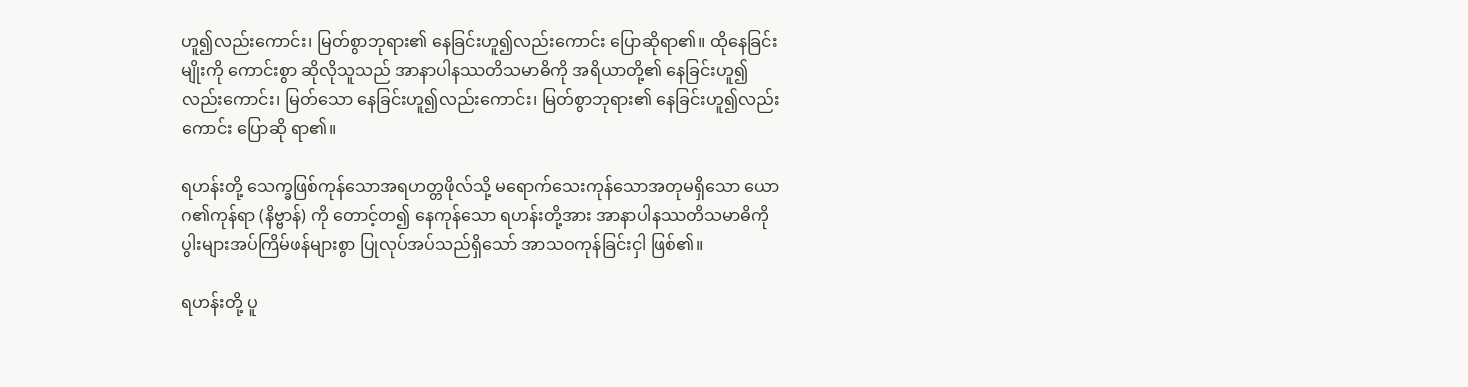ဟူ၍လည်းကောင်း၊ မြတ်စွာဘုရား၏ နေခြင်းဟူ၍လည်းကောင်း ပြောဆိုရာ၏။ ထိုနေခြင်းမျိုးကို ကောင်းစွာ ဆိုလိုသူသည် အာနာပါနဿတိသမာဓိကို အရိယာတို့၏ နေခြင်းဟူ၍လည်းကောင်း၊ မြတ်သော နေခြင်းဟူ၍လည်းကောင်း၊ မြတ်စွာဘုရား၏ နေခြင်းဟူ၍လည်းကောင်း ပြောဆို ရာ၏။

ရဟန်းတို့ သေက္ခဖြစ်ကုန်သောအရဟတ္တဖိုလ်သို့ မရောက်သေးကုန်သောအတုမရှိသော ယောဂ၏ကုန်ရာ (နိဗ္ဗာန်) ကို တောင့်တ၍ နေကုန်သော ရဟန်းတို့အား အာနာပါနဿတိသမာဓိကို ပွါးများအပ်ကြိမ်ဖန်များစွာ ပြုလုပ်အပ်သည်ရှိသော် အာသဝကုန်ခြင်းငှါ ဖြစ်၏။

ရဟန်းတို့ ပူ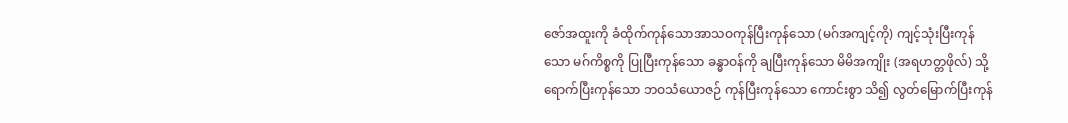ဇော်အထူးကို ခံထိုက်ကုန်သောအာသဝကုန်ပြီးကုန်သော (မဂ်အကျင့်ကို) ကျင့်သုံးပြီးကုန်သော မဂ်ကိစ္စကို ပြုပြီးကုန်သော ခန္ဓာဝန်ကို ချပြီးကုန်သော မိမိအကျိုး (အရဟတ္တဖိုလ်) သို့ ရောက်ပြီးကုန်သော ဘဝသံယောဇဉ် ကုန်ပြီးကုန်သော ကောင်းစွာ သိ၍ လွတ်မြောက်ပြီးကုန်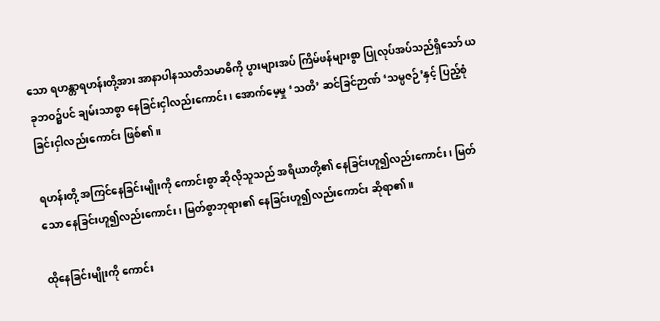သော ရဟန္တာရဟန်းတို့အား အာနာပါနဿတိသမာဓိကို ပွားများအပ် ကြိမ်ဖန်များစွာ ပြုလုပ်အပ်သည်ရှိသော် ယခုဘဝ၌ပင် ချမ်းသာစွာ နေခြင်းငှါလည်းကောင်း၊ အောက်မေ့မှု ‘သတိ’ ဆင်ခြင်ဉာဏ် ‘သမ္ပဇဉ်’နှင့် ပြည့်စုံခြင်းငှါလည်းကောင်း ဖြစ်၏။

ရဟန်းတို့ အကြင်နေခြင်းမျိုးကို ကောင်းစွာ ဆိုလိုသူသည် အရိယာတို့၏ နေခြင်းဟူ၍လည်းကောင်း၊ မြတ်သော နေခြင်းဟူ၍လည်းကောင်း၊ မြတ်စွာဘုရား၏ နေခြင်းဟူ၍လည်းကောင်း ဆိုရာ၏။

ထိုနေခြင်းမျိုးကို ကောင်း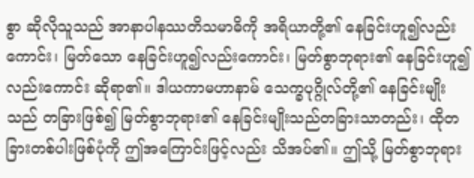စွာ ဆိုလိုသူသည် အာနာပါနဿတိသမာဓိကို အရိယာတို့၏ နေခြင်းဟူ၍လည်းကောင်း၊ မြတ်သော နေခြင်းဟူ၍လည်းကောင်း၊ မြတ်စွာဘုရား၏ နေခြင်းဟူ၍လည်းကောင်း ဆိုရာ၏။ ဒါယကာမဟာနာမ် သေက္ခပုဂ္ဂိုလ်တို့၏ နေခြင်းမျိုးသည် တခြားဖြစ်၍ မြတ်စွာဘုရား၏ နေခြင်းမျိုးသည်တခြားသာတည်း၊ ထိုတခြားတစ်ပါးဖြစ်ပုံကို ဤအကြောင်းဖြင့်လည်း သိအပ်၏။ ဤသို့ မြတ်စွာဘုရား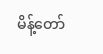မိန့်တော်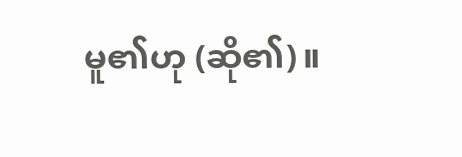မူ၏ဟု (ဆို၏)။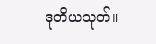ဒုတိယသုတ်။